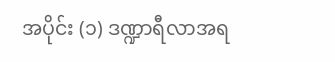အပိုင်း (၁) ဒဏ္ဍာရီလာအရ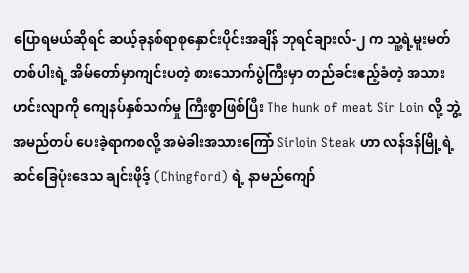ပြောရမယ်ဆိုရင် ဆယ့်ခုနစ်ရာစုနှောင်းပိုင်းအချိန် ဘုရင်ချားလ်-၂ က သူ့ရဲ့မူးမတ်တစ်ပါးရဲ့ အိမ်တော်မှာကျင်းပတဲ့ စားသောက်ပွဲကြီးမှာ တည်ခင်းဧည့်ခံတဲ့ အသားဟင်းလျာကို ကျေနပ်နှစ်သက်မှု ကြီးစွာဖြစ်ပြီး The hunk of meat Sir Loin လို့ ဘွဲ့အမည်တပ် ပေးခဲ့ရာကစလို့ အမဲခါးအသားကြော် Sirloin Steak ဟာ လန်ဒန်မြို့ရဲ့ ဆင်ခြေပုံးဒေသ ချင်းဖိုဒ့် (Chingford) ရဲ့ နာမည်ကျော်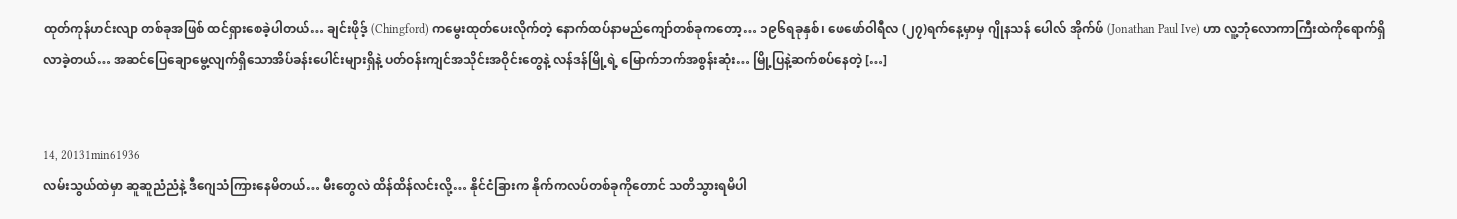ထုတ်ကုန်ဟင်းလျာ တစ်ခုအဖြစ် ထင်ရှားစေခဲ့ပါတယ်… ချင်းဖိုဒ့် (Chingford) ကမွေးထုတ်ပေးလိုက်တဲ့ နောက်ထပ်နာမည်ကျော်တစ်ခုကတော့… ၁၉၆ရခုနှစ်၊ ဖေဖော်ဝါရီလ (၂၇)ရက်နေ့မှာမှ ဂျိုနသန် ပေါလ် အိုက်ဖ် (Jonathan Paul Ive) ဟာ လူ့ဘုံလောကာကြီးထဲကိုရောက်ရှိလာခဲ့တယ်… အဆင်ပြေချောမွေ့လျက်ရှိသောအိပ်ခန်းပေါင်းများရှိနဲ့ ပတ်ဝန်းကျင်အသိုင်းအဝိုင်းတွေနဲ့ လန်ဒန်မြို့ရဲ့ မြောက်ဘက်အစွန်းဆုံး… မြို့ပြနဲ့ဆက်စပ်နေတဲ့ […]


14, 20131min61936
လမ်းသွယ်ထဲမှာ ဆူဆူညံညံနဲ့ ဒီဂျေသံကြားနေမိတယ်… မီးတွေလဲ ထိန်ထိန်လင်းလို့… နိုင်ငံခြားက နိုက်ကလပ်တစ်ခုကိုတောင် သတိသွားရမိပါ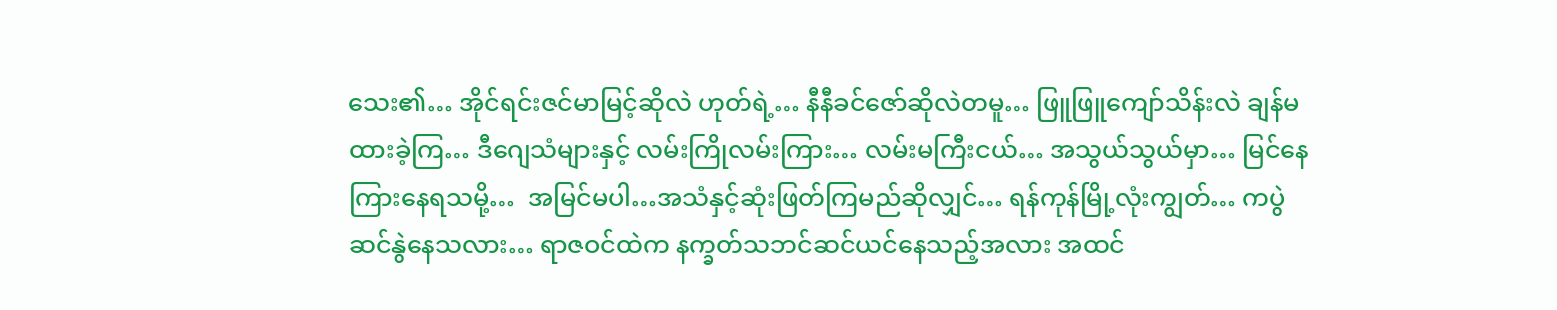သေး၏… အိုင်ရင်းဇင်မာမြင့်ဆိုလဲ ဟုတ်ရဲ့… နီနီခင်ဇော်ဆိုလဲတမူ… ဖြူဖြူကျော်သိန်းလဲ ချန်မထားခဲ့ကြ… ဒီဂျေသံများနှင့် လမ်းကြိုလမ်းကြား… လမ်းမကြီးငယ်… အသွယ်သွယ်မှာ… မြင်နေကြားနေရသမို့…  အမြင်မပါ…အသံနှင့်ဆုံးဖြတ်ကြမည်ဆိုလျှင်… ရန်ကုန်မြို့လုံးကျွတ်… ကပွဲဆင်နွဲနေသလား… ရာဇဝင်ထဲက နက္ခတ်သဘင်ဆင်ယင်နေသည့်အလား အထင်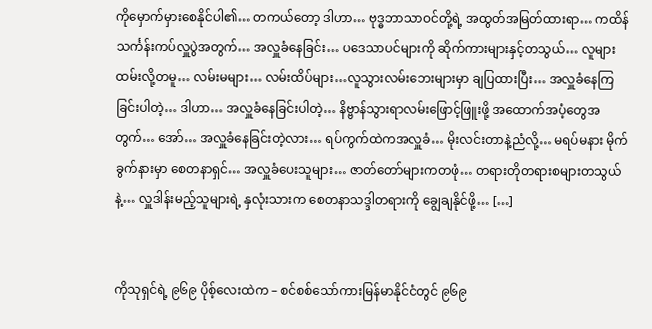ကိုမှောက်မှားစေနိုင်ပါ၏… တကယ်တော့ ဒါဟာ… ဗုဒ္ဓဘာသာဝင်တို့ရဲ့ အထွတ်အမြတ်ထားရာ… ကထိန်သင်္ကန်းကပ်လှူပွဲအတွက်… အလှူခံနေခြင်း… ပဒေသာပင်များကို ဆိုက်ကားများနှင့်တသွယ်… လူများထမ်းလို့တမူ… လမ်းမများ… လမ်းထိပ်များ…လူသွားလမ်းဘေးများမှာ ချပြထားပြီး… အလှူခံနေကြခြင်းပါတဲ့… ဒါဟာ… အလှူခံနေခြင်းပါတဲ့… နိဗ္ဗာန်သွားရာလမ်းဖြောင့်ဖြူးဖို့ အထောက်အပံ့တွေအတွက်… အော်… အလှူခံနေခြင်းတဲ့လား… ရပ်ကွက်ထဲကအလှူခံ… မိုးလင်းတာနဲ့ညံလို့… မရပ်မနား မိုက်ခွက်နားမှာ စေတနာရှင်… အလှူခံပေးသူများ… ဇာတ်တော်များကတဖုံ… တရားတိုတရားစများတသွယ်နဲ့… လှူဒါန်းမည့်သူများရဲ့ နှလုံးသားက စေတနာသဒ္ဒါတရားကို ချွေချနိုင်ဖို့… […]


ကိုသုရှင်ရဲ့ ၉၆၉ ပိုစ့်လေးထဲက – စင်စစ်သော်ကားမြန်မာနိုင်ငံတွင် ၉၆၉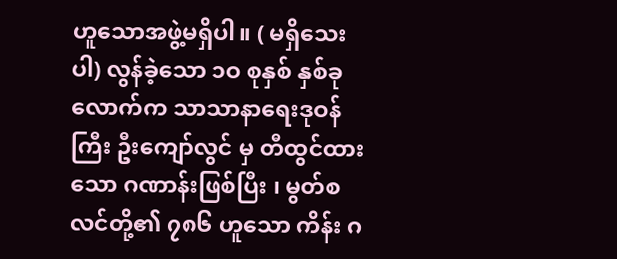ဟူသောအဖွဲ့မရှိပါ။ ( မရှိသေးပါ) လွန်ခဲ့သော ၁ဝ စုနှစ် နှစ်ခုလောက်က သာသာနာရေးဒုဝန်ကြီး ဦးကျော်လွင် မှ တီထွင်ထားသော ဂဏာန်းဖြစ်ပြီး ၊ မွတ်စလင်တို့၏ ၇၈၆ ဟူသော ကိန်း ဂ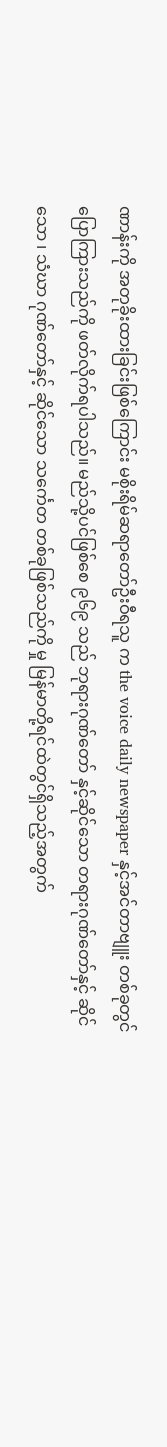ဏာန်းကို အတုခိုးထားခြင်းဖြစ်ကြောင်း မစိုးရိမ်ဆရာတော်ဦးဝီရသူ က the voice daily newspaper နှင့်အင်တာဗျူး တစ်ခုတွင် ပြောကြားသည်ကို ဖတ်လိုက်ရပါသည်။ မည်သို့ပင်ဖြစ်စေ ၉၆၉ သည် ဘုရားဂုဏ်တော် နှင့်ဆိုင်သော တရားဂုဏ်တော်နှင့် ဆိုင်သော ၊ သံဃာ ဂုဏ်တော်နှင့် ဆိုင်သော သင်္ကေတ တစ်ခုဖြစ်သည်ကို မှု မြန်မာတို့ရင်ထဲတွင်ရှိသည့်အတွက်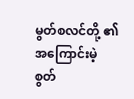မွတ်စလင်တို့ ၏ အကြောင်းမဲ့စွတ်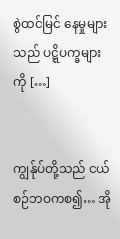စွဲထင်မြင် နေမှုများသည် ပဋ္ဋိပက္ခများကို […]


ကျွန်ုပ်တို့သည် ငယ်စဉ်ဘဝကစ၍… အို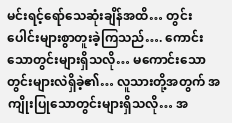မင်းရင့်ရော်သေဆုံးချိန်အထိ… တွင်းပေါင်းများစွာတူးခဲ့ကြသည်…. ကောင်းသောတွင်းများရှိသလို… မကောင်းသောတွင်းများလဲရှိခဲ့၏… လူသားတို့အတွက် အကျိုးပြုသောတွင်းများရှိသလို… အ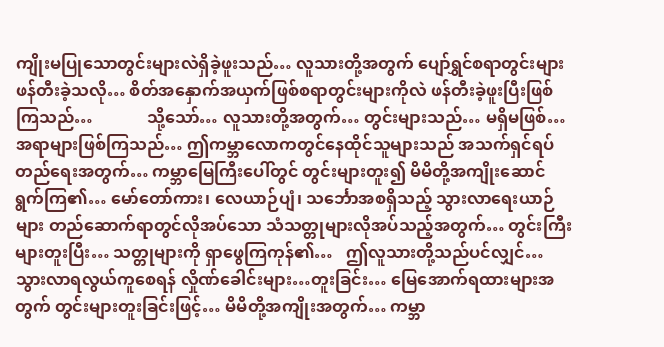ကျိုးမပြုသောတွင်းများလဲရှိခဲ့ဖူးသည်… လူသားတို့အတွက် ပျော်ရွှင်စရာတွင်းများ ဖန်တီးခဲ့သလို… စိတ်အနှောက်အယှက်ဖြစ်စရာတွင်းများကိုလဲ ဖန်တီးခဲ့ဖူးပြီးဖြစ်ကြသည်…             သို့သော်… လူသားတို့အတွက်… တွင်းများသည်… မရှိမဖြစ်…အရာများဖြစ်ကြသည်… ဤကမ္ဘာလောကတွင်နေထိုင်သူများသည် အသက်ရှင်ရပ်တည်ရေးအတွက်… ကမ္ဘာမြေကြီးပေါ်တွင် တွင်းများတူး၍ မိမိတို့အကျိုးဆောင်ရွက်ကြ၏… မော်တော်ကား၊ လေယာဉ်ပျံ၊ သင်္ဘောအစရှိသည့် သွားလာရေးယာဉ်များ တည်ဆောက်ရာတွင်လိုအပ်သော သံသတ္တုများလိုအပ်သည့်အတွက်… တွင်းကြီးများတူးပြီး… သတ္တုများကို ရှာဖွေကြကုန်၏…   ဤလူသားတို့သည်ပင်လျှင်… သွားလာရလွယ်ကူစေရန် လှိုဏ်ခေါင်းများ…တူးခြင်း… မြေအောက်ရထားများအတွက် တွင်းများတူးခြင်းဖြင့်… မိမိတို့အကျိုးအတွက်… ကမ္ဘာ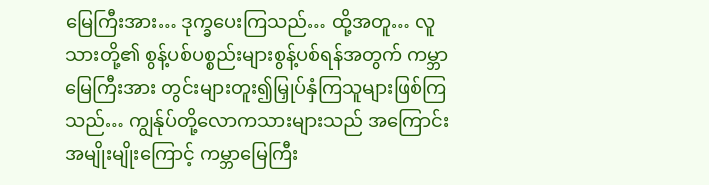မြေကြီးအား… ဒုက္ခပေးကြသည်… ထို့အတူ… လူသားတို့၏ စွန့်ပစ်ပစ္စည်းများစွန့်ပစ်ရန်အတွက် ကမ္ဘာမြေကြီးအား တွင်းများတူး၍မြှုပ်နှံကြသူများဖြစ်ကြသည်… ကျွန်ုပ်တို့လောကသားများသည် အကြောင်းအမျိုးမျိုးကြောင့် ကမ္ဘာမြေကြီး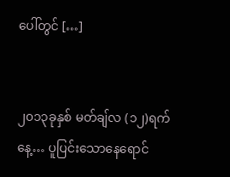ပေါ်တွင် […]


၂၀၁၃ခုနှစ် မတ်ချ်လ (၁၂)ရက်နေ့… ပူပြင်းသောနေရောင်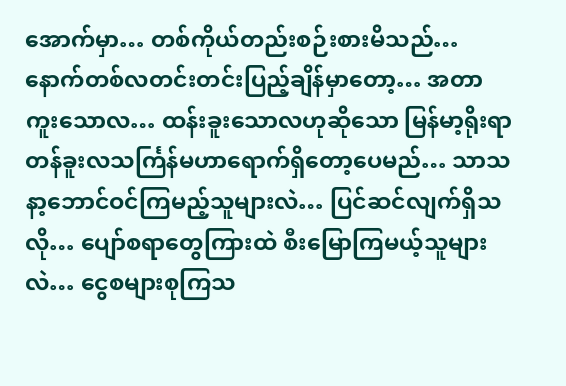အောက်မှာ… တစ်ကိုယ်တည်းစဉ်းစားမိသည်… နောက်တစ်လတင်းတင်းပြည့်ချိန်မှာတော့… အတာကူးသောလ… ထန်းခူးသောလဟုဆိုသော မြန်မာ့ရိုးရာတန်ခူးလသင်္ကြန်မဟာရောက်ရှိတော့ပေမည်… သာသနာ့ဘောင်ဝင်ကြမည့်သူများလဲ… ပြင်ဆင်လျက်ရှိသလို… ပျော်စရာတွေကြားထဲ စီးမြောကြမယ့်သူများလဲ… ငွေစများစုကြသ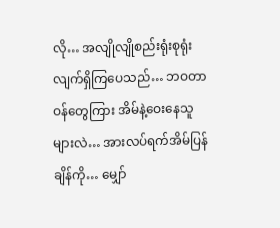လို… အလျိုလျိုစည်းရုံးစုရုံးလျက်ရှိကြပေသည်… ဘဝတာဝန်တွေကြား အိမ်နဲ့ဝေးနေသူများလဲ… အားလပ်ရက်အိမ်ပြန်ချိန်ကို… မျှော်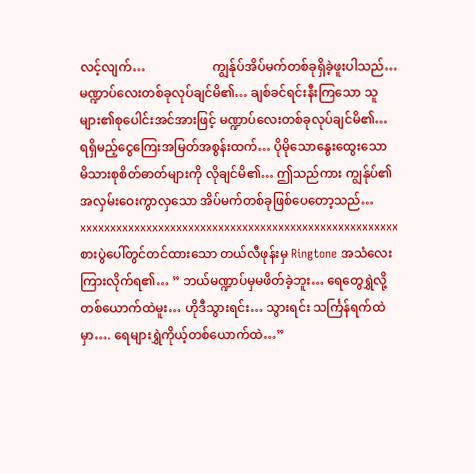လင့်လျက်…                     ကျွန်ုပ်အိပ်မက်တစ်ခုရှိခဲ့ဖူးပါသည်… မဏ္ဍာပ်လေးတစ်ခုလုပ်ချင်မိ၏… ချစ်ခင်ရင်းနီးကြသော သူများ၏စုပေါင်းအင်အားဖြင့် မဏ္ဍာပ်လေးတစ်ခုလုပ်ချင်မိ၏… ရရှိမည့်ငွေကြေးအမြတ်အစွန်းထက်… ပိုမိုသောနွေးထွေးသော မိသားစုစိတ်ဓာတ်များကို လိုချင်မိ၏… ဤသည်ကား ကျွန်ုပ်၏အလှမ်းဝေးကွာလှသော အိပ်မက်တစ်ခုဖြစ်ပေတော့သည်… xxxxxxxxxxxxxxxxxxxxxxxxxxxxxxxxxxxxxxxxxxxxxxxxxxxxx စားပွဲပေါ်တွင်တင်ထားသော တယ်လီဖုန်းမှ Ringtone အသံလေးကြားလိုက်ရ၏… ” ဘယ်မဏ္ဍာပ်မှမဖိတ်ခဲ့ဘူး… ရေတွေရွှဲလို့ တစ်ယောက်ထဲမူး… ဟိုဒီသွားရင်း… သွားရင်း သင်္ကြန်ရက်ထဲမှာ…. ရေများရွှဲကိုယ့်တစ်ယောက်ထဲ…”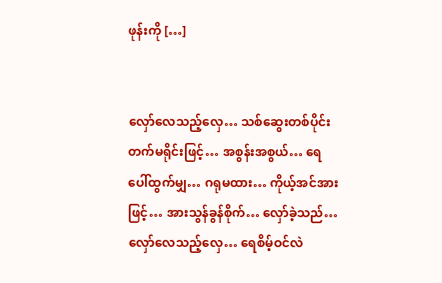ဖုန်းကို […]


လှော်လေသည့်လှေ… သစ်ဆွေးတစ်ပိုင်း တက်မရိုင်းဖြင့်… အစွန်းအစွယ်… ရေပေါ်ထွက်မျှ… ဂရုမထား… ကိုယ့်အင်အားဖြင့်… အားသွန်ခွန်စိုက်… လှော်ခဲ့သည်…   လှော်လေသည့်လှေ… ရေစိမ့်ဝင်လဲ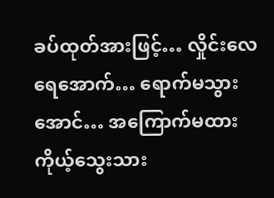ခပ်ထုတ်အားဖြင့်… လှိုင်းလေရေအောက်… ရောက်မသွားအောင်… အကြောက်မထား ကိုယ့်သွေးသား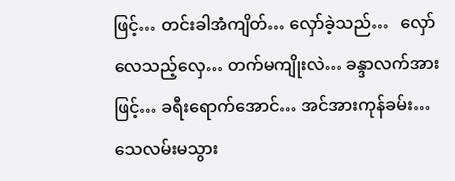ဖြင့်… တင်းခါအံကျိတ်… လှော်ခဲ့သည်…   လှော်လေသည့်လှေ… တက်မကျိုးလဲ… ခန္ဒာလက်အားဖြင့်… ခရီးရောက်အောင်… အင်အားကုန်ခမ်း… သေလမ်းမသွား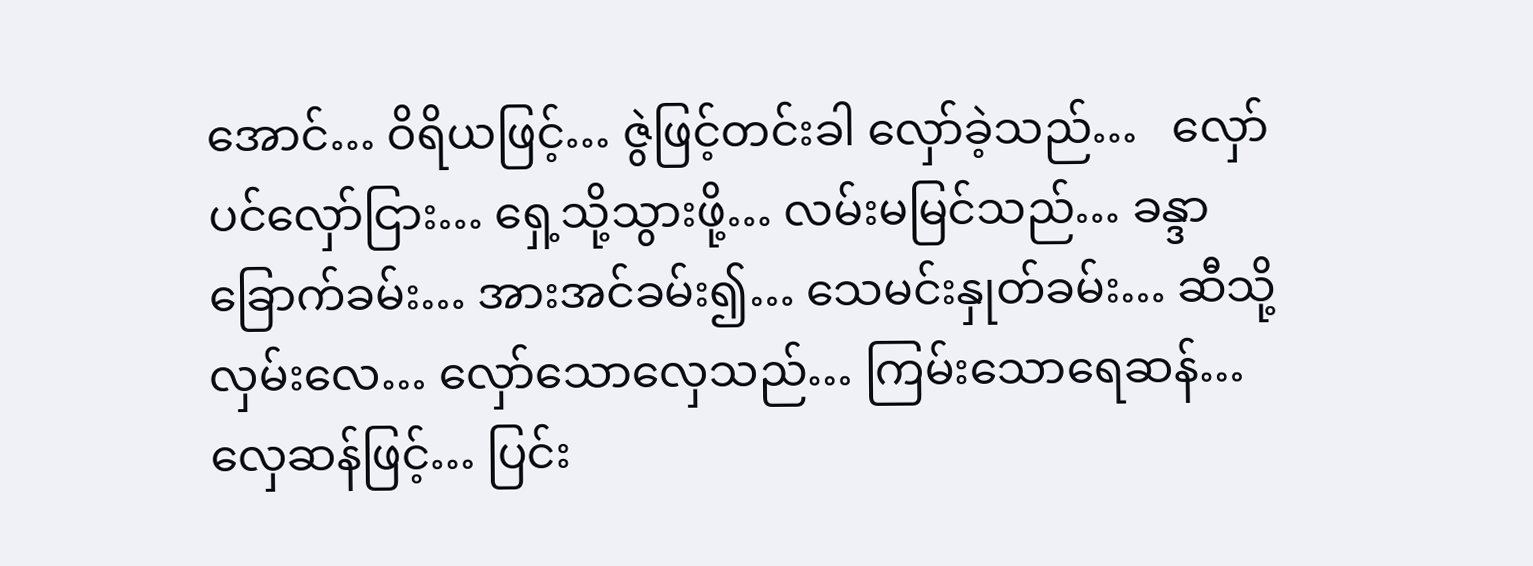အောင်… ဝိရိယဖြင့်… ဇွဲဖြင့်တင်းခါ လှော်ခဲ့သည်…   လှော်ပင်လှော်ငြား… ရှေ့သို့သွားဖို့… လမ်းမမြင်သည်… ခန္ဒာခြောက်ခမ်း… အားအင်ခမ်း၍… သေမင်းနှုတ်ခမ်း… ဆီသို့လှမ်းလေ… လှော်သောလှေသည်… ကြမ်းသောရေဆန်… လှေဆန်ဖြင့်… ပြင်း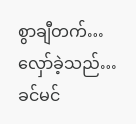စွာချီတက်… လှော်ခဲ့သည်…   ခင်မင်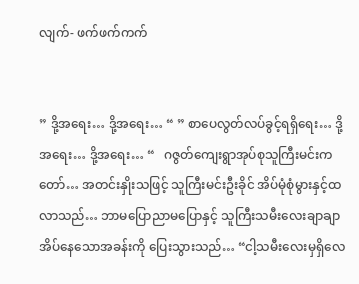လျက်- ဖက်ဖက်ကက်


” ဒို့အရေး… ဒို့အရေး… “ ” စာပေလွတ်လပ်ခွင့်ရရှိရေး… ဒို့အရေး… ဒို့အရေး… “   ဂဇွတ်ကျေးရွာအုပ်စုသူကြီးမင်းကတော်… အတင်းနှိုးသဖြင့် သူကြီးမင်းဦးခိုင် အိပ်မုံစုံမွားနှင့်ထလာသည်… ဘာမပြောညာမပြောနှင့် သူကြီးသမီးလေးချာချာ အိပ်နေသောအခန်းကို ပြေးသွားသည်… “ငါ့သမီးလေးမှရှိလေ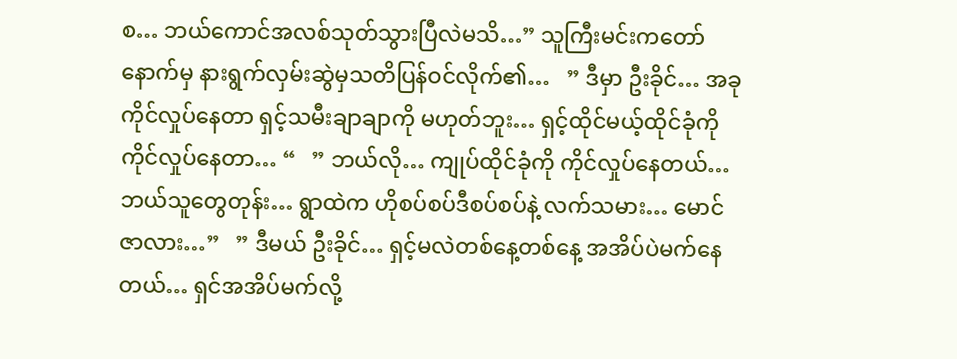စ… ဘယ်ကောင်အလစ်သုတ်သွားပြီလဲမသိ…” သူကြီးမင်းကတော်နောက်မှ နားရွက်လှမ်းဆွဲမှသတိပြန်ဝင်လိုက်၏…   ” ဒီမှာ ဦးခိုင်… အခုကိုင်လှုပ်နေတာ ရှင့်သမီးချာချာကို မဟုတ်ဘူး… ရှင့်ထိုင်မယ့်ထိုင်ခုံကို ကိုင်လှုပ်နေတာ… “   ” ဘယ်လို… ကျုပ်ထိုင်ခုံကို ကိုင်လှုပ်နေတယ်… ဘယ်သူတွေတုန်း… ရွာထဲက ဟိုစပ်စပ်ဒီစပ်စပ်နဲ့ လက်သမား… မောင်ဇာလား…”   ” ဒီမယ် ဦးခိုင်… ရှင့်မလဲတစ်နေ့တစ်နေ့ အအိပ်ပဲမက်နေတယ်… ရှင်အအိပ်မက်လို့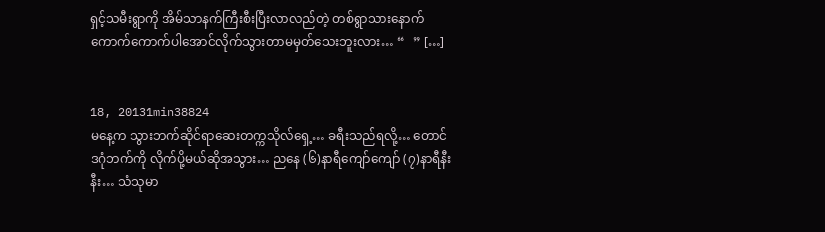ရှင့်သမီးရွာကို အိမ်သာနက်ကြီးစီးပြီးလာလည်တဲ့ တစ်ရွာသားနောက် ကောက်ကောက်ပါအောင်လိုက်သွားတာမမှတ်သေးဘူးလား… “   ” […]


18, 20131min38824
မနေ့က သွားဘက်ဆိုင်ရာဆေးတက္ကသိုလ်ရှေ့… ခရီးသည်ရလို့… တောင်ဒဂုံဘက်ကို လိုက်ပို့မယ်ဆိုအသွား… ညနေ (၆)နာရီကျော်ကျော် (၇)နာရီနီးနီး… သံသုမာ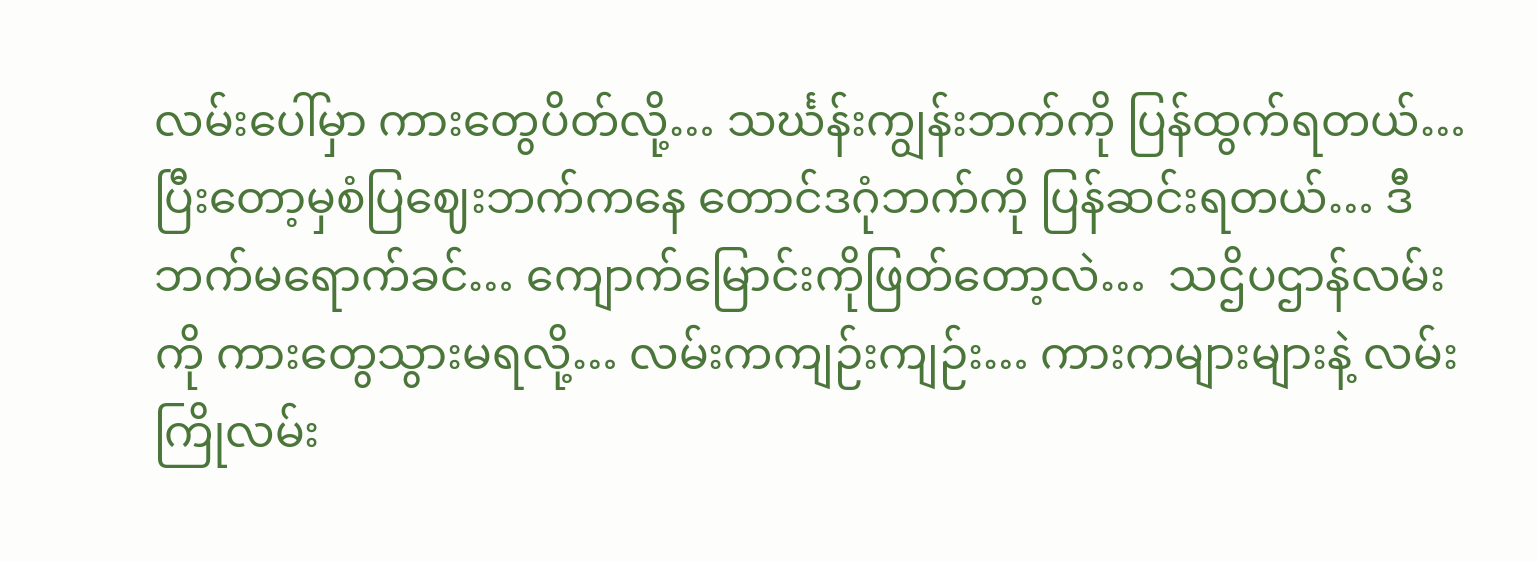လမ်းပေါ်မှာ ကားတွေပိတ်လို့… သင်္ဃန်းကျွန်းဘက်ကို ပြန်ထွက်ရတယ်… ပြီးတော့မှစံပြဈေးဘက်ကနေ တောင်ဒဂုံဘက်ကို ပြန်ဆင်းရတယ်… ဒီဘက်မရောက်ခင်… ကျောက်မြောင်းကိုဖြတ်တော့လဲ…  သဌိပဌာန်လမ်းကို ကားတွေသွားမရလို့… လမ်းကကျဉ်းကျဉ်း… ကားကများများနဲ့ လမ်းကြိုလမ်း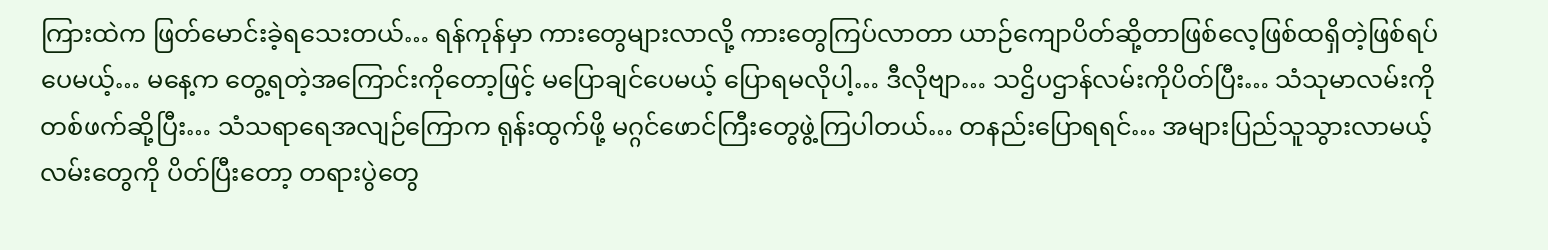ကြားထဲက ဖြတ်မောင်းခဲ့ရသေးတယ်… ရန်ကုန်မှာ ကားတွေများလာလို့ ကားတွေကြပ်လာတာ ယာဉ်ကျောပိတ်ဆို့တာဖြစ်လေ့ဖြစ်ထရှိတဲ့ဖြစ်ရပ်ပေမယ့်… မနေ့က တွေ့ရတဲ့အကြောင်းကိုတော့ဖြင့် မပြောချင်ပေမယ့် ပြောရမလိုပါ့… ဒီလိုဗျာ… သဌိပဌာန်လမ်းကိုပိတ်ပြီး… သံသုမာလမ်းကို တစ်ဖက်ဆို့ပြီး… သံသရာရေအလျဉ်ကြောက ရုန်းထွက်ဖို့ မဂ္ဂင်ဖောင်ကြီးတွေဖွဲ့ကြပါတယ်… တနည်းပြောရရင်… အများပြည်သူသွားလာမယ့်လမ်းတွေကို ပိတ်ပြီးတော့ တရားပွဲတွေ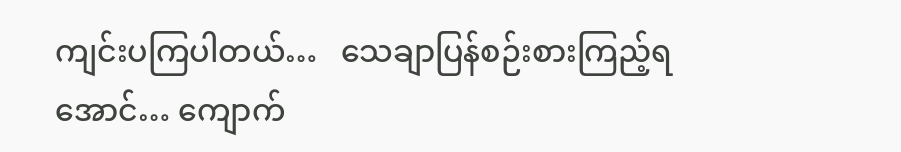ကျင်းပကြပါတယ်…   သေချာပြန်စဉ်းစားကြည့်ရအောင်… ကျောက်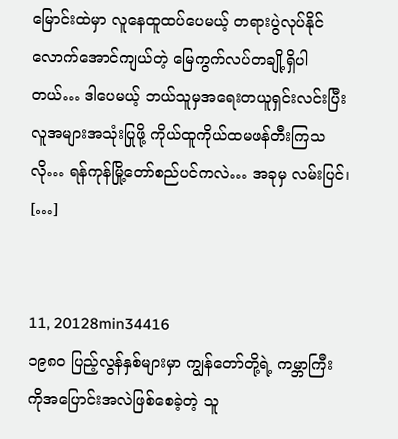မြောင်းထဲမှာ လူနေထူထပ်ပေမယ့် တရားပွဲလုပ်နိုင်လောက်အောင်ကျယ်တဲ့ မြေကွက်လပ်တချို့ရှိပါတယ်… ဒါပေမယ့် ဘယ်သူမှအရေးတယူရှင်းလင်းပြီး လူအများအသုံးပြုဖို့ ကိုယ်ထူကိုယ်ထမဖန်တီးကြသလို… ရန်ကုန်မြို့တော်စည်ပင်ကလဲ… အခုမှ လမ်းပြင်၊ […]


11, 20128min34416
၁၉၈ဝ ပြည့်လွန်နှစ်များမှာ ကျွန်တော်တို့ရဲ့ ကမ္ဘာကြီးကိုအပြောင်းအလဲဖြစ်စေခဲ့တဲ့ သူ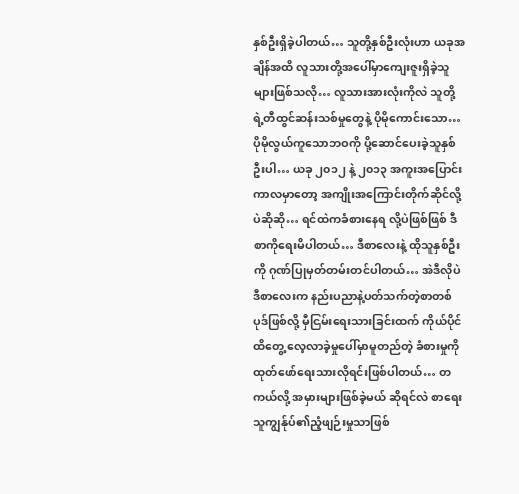နှစ်ဦးရှိခဲ့ပါတယ်… သူတို့နှစ်ဦးလုံးဟာ ယခုအချိန်အထိ လူသားတို့အပေါ်မှာကျေးဇူးရှိခဲ့သူများဖြစ်သလို… လူသားအားလုံးကိုလဲ သူတို့ရဲ့တီထွင်ဆန်းသစ်မှုတွေနဲ့ ပိုမိုကောင်းသော… ပိုမိုလွယ်ကူသောဘဝကို ပို့ဆောင်ပေးခဲ့သူနှစ်ဦးပါ… ယခု ၂၀၁၂ နဲ့ ၂၀၁၃ အကူးအပြောင်းကာလမှာတော့ အကျိုးအကြောင်းတိုက်ဆိုင်လို့ပဲဆိုဆို… ရင်ထဲကခံစားနေရ လို့ပဲဖြစ်ဖြစ် ဒီစာကိုရေးမိပါတယ်… ဒီစာလေးနဲ့ ထိုသူနှစ်ဦးကို ဂုဏ်ပြုမှတ်တမ်းတင်ပါတယ်… အဲဒီလိုပဲ ဒီစာလေးက နည်းပညာနဲ့ပတ်သက်တဲ့စာတစ်ပုဒ်ဖြစ်လို့ မှီငြမ်းရေးသားခြင်းထက် ကိုယ်ပိုင်ထိတွေ့ လေ့လာခဲ့မှုပေါ်မှာမူတည်တဲ့ ခံစားမှုကိုထုတ်ဖော်ရေးသားလိုရင်းဖြစ်ပါတယ်… တကယ်လို့ အမှားများဖြစ်ခဲ့မယ် ဆိုရင်လဲ စာရေးသူကျွန်ုပ်၏ညံ့ဖျဉ်းမှုသာဖြစ်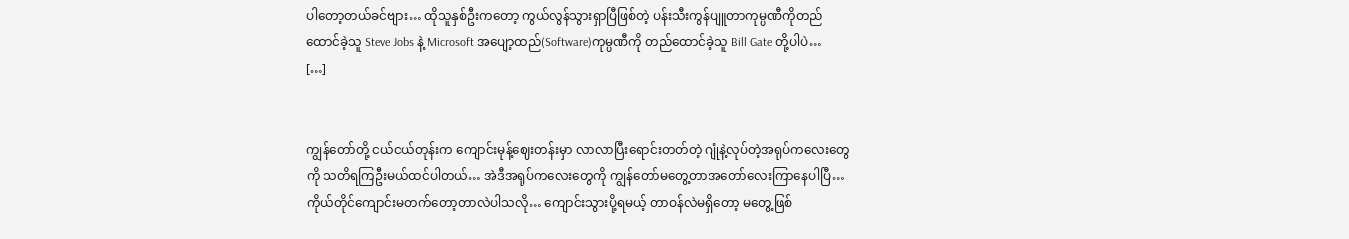ပါတော့တယ်ခင်ဗျား… ထိုသူနှစ်ဦးကတော့ ကွယ်လွန်သွားရှာပြီဖြစ်တဲ့ ပန်းသီးကွန်ပျူတာကုမ္ပဏီကိုတည်ထောင်ခဲ့သူ Steve Jobs နဲ့ Microsoft အပျော့ထည်(Software)ကုမ္ပဏီကို တည်ထောင်ခဲ့သူ Bill Gate တို့ပါပဲ…               […]


ကျွန်တော်တို့ ငယ်ငယ်တုန်းက ကျောင်းမုန့်ဈေးတန်းမှာ လာလာပြီးရောင်းတတ်တဲ့ ဂျုံနဲ့လုပ်တဲ့အရုပ်ကလေးတွေကို သတိရကြဦးမယ်ထင်ပါတယ်… အဲဒီအရုပ်ကလေးတွေကို ကျွန်တော်မတွေ့တာအတော်လေးကြာနေပါပြီ… ကိုယ်တိုင်ကျောင်းမတက်တော့တာလဲပါသလို… ကျောင်းသွားပို့ရမယ့် တာဝန်လဲမရှိတော့ မတွေ့ဖြစ်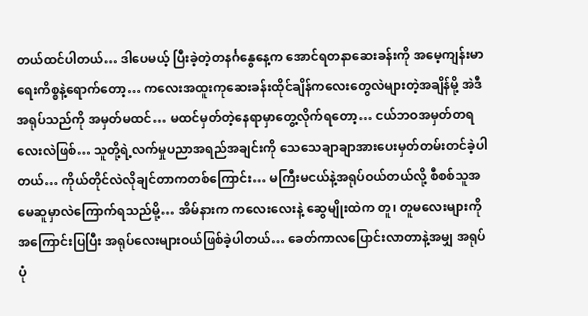တယ်ထင်ပါတယ်… ဒါပေမယ့် ပြီးခဲ့တဲ့တနင်္ဂနွေနေ့က အောင်ရတနာဆေးခန်းကို အမေ့ကျန်းမာရေးကိစ္စနဲ့ရောက်တော့… ကလေးအထူးကုဆေးခန်းထိုင်ချိန်ကလေးတွေလဲများတဲ့အချိန်မို့ အဲဒီအရုပ်သည်ကို အမှတ်မထင်… မထင်မှတ်တဲ့နေရာမှာတွေ့လိုက်ရတော့… ငယ်ဘဝအမှတ်တရလေးလဲဖြစ်… သူတို့ရဲ့လက်မှုပညာအရည်အချင်းကို သေသေချာချာအားပေးမှတ်တမ်းတင်ခဲ့ပါတယ်… ကိုယ်တိုင်လဲလိုချင်တာကတစ်ကြောင်း… မကြီးမငယ်နဲ့အရုပ်ဝယ်တယ်လို့ စီစစ်သူအမေဆူမှာလဲကြောက်ရသည်မို့… အိမ်နားက ကလေးလေးနဲ့ ဆွေမျိုးထဲက တူ၊ တူမလေးများကို အကြောင်းပြပြီး အရုပ်လေးများဝယ်ဖြစ်ခဲ့ပါတယ်… ခေတ်ကာလပြောင်းလာတာနဲ့အမျှ အရုပ်ပုံ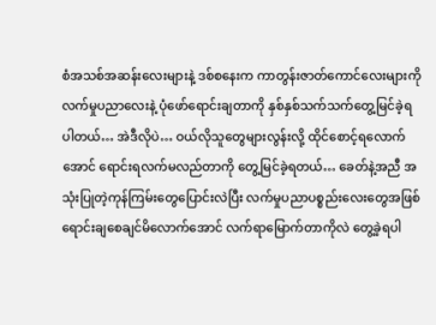စံအသစ်အဆန်းလေးများနဲ့ ဒစ်စနေးက ကာတွန်းဇာတ်ကောင်လေးများကို လက်မှုပညာလေးနဲ့ ပုံဖော်ရောင်းချတာကို နှစ်နှစ်သက်သက်တွေ့မြင်ခဲ့ရပါတယ်… အဲဒီလိုပဲ… ဝယ်လိုသူတွေများလွန်းလို့ ထိုင်စောင့်ရလောက်အောင် ရောင်းရလက်မလည်တာကို တွေ့မြင်ခဲ့ရတယ်… ခေတ်နဲ့အညီ အသုံးပြုတဲ့ကုန်ကြမ်းတွေပြောင်းလဲပြီး လက်မှုပညာပစ္စည်းလေးတွေအဖြစ်ရောင်းချစေချင်မိလောက်အောင် လက်ရာမြောက်တာကိုလဲ တွေ့ခဲ့ရပါ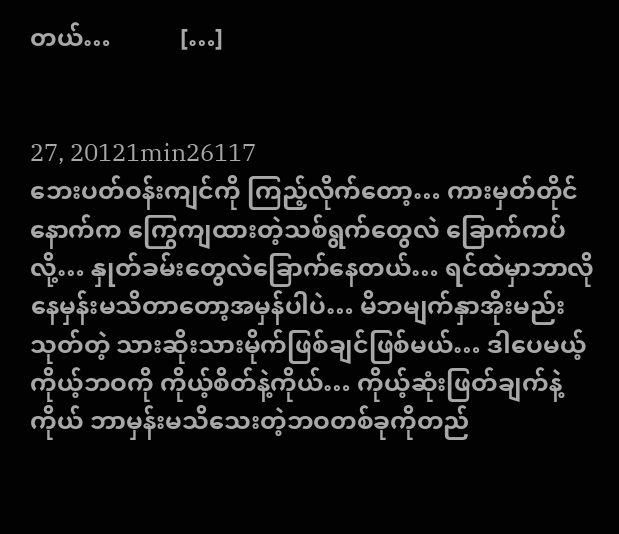တယ်…           […]


27, 20121min26117
ဘေးပတ်ဝန်းကျင်ကို ကြည့်လိုက်တော့… ကားမှတ်တိုင်နောက်က ကြွေကျထားတဲ့သစ်ရွက်တွေလဲ ခြောက်ကပ်လို့… နှုတ်ခမ်းတွေလဲခြောက်နေတယ်… ရင်ထဲမှာဘာလိုနေမှန်းမသိတာတော့အမှန်ပါပဲ… မိဘမျက်နှာအိုးမည်းသုတ်တဲ့ သားဆိုးသားမိုက်ဖြစ်ချင်ဖြစ်မယ်… ဒါပေမယ့် ကိုယ့်ဘဝကို ကိုယ့်စိတ်နဲ့ကိုယ်… ကိုယ့်ဆုံးဖြတ်ချက်နဲ့ကိုယ် ဘာမှန်းမသိသေးတဲ့ဘဝတစ်ခုကိုတည်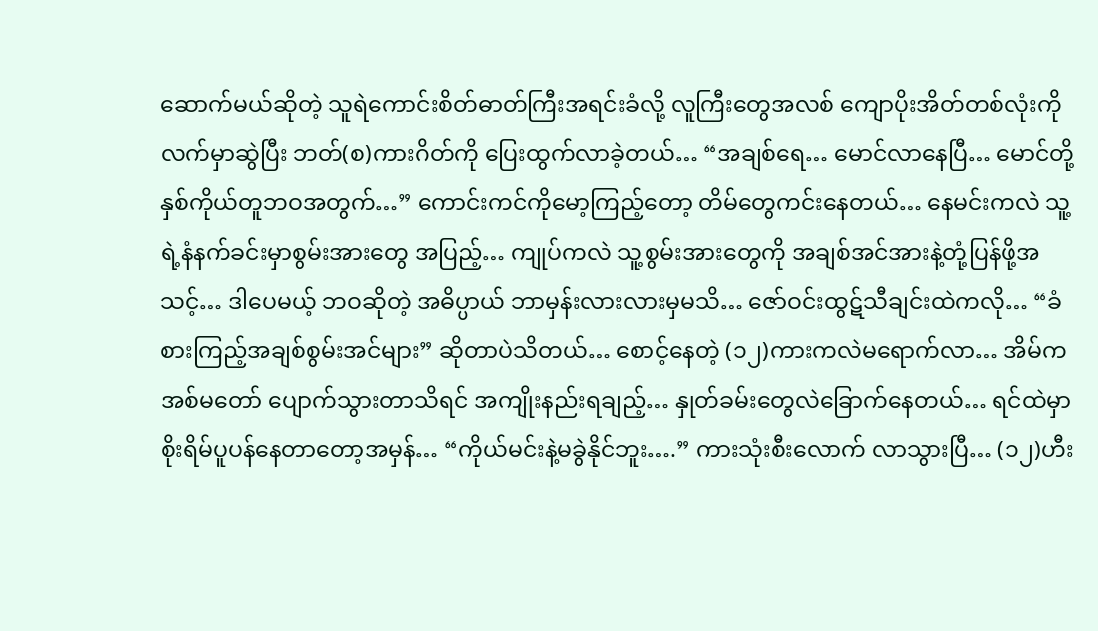ဆောက်မယ်ဆိုတဲ့ သူရဲကောင်းစိတ်ဓာတ်ကြီးအရင်းခံလို့ လူကြီးတွေအလစ် ကျောပိုးအိတ်တစ်လုံးကို လက်မှာဆွဲပြီး ဘတ်(စ)ကားဂိတ်ကို ပြေးထွက်လာခဲ့တယ်… “အချစ်ရေ… မောင်လာနေပြီ… မောင်တို့နှစ်ကိုယ်တူဘဝအတွက်…” ကောင်းကင်ကိုမော့ကြည့်တော့ တိမ်တွေကင်းနေတယ်… နေမင်းကလဲ သူ့ရဲ့နံနက်ခင်းမှာစွမ်းအားတွေ အပြည့်… ကျုပ်ကလဲ သူ့စွမ်းအားတွေကို အချစ်အင်အားနဲ့တုံ့ပြန်ဖို့အသင့်… ဒါပေမယ့် ဘဝဆိုတဲ့ အဓိပ္ပာယ် ဘာမှန်းလားလားမှမသိ… ဇော်ဝင်းထွဋ်သီချင်းထဲကလို… “ခံစားကြည့်အချစ်စွမ်းအင်များ” ဆိုတာပဲသိတယ်… စောင့်နေတဲ့ (၁၂)ကားကလဲမရောက်လာ… အိမ်က အစ်မတော် ပျောက်သွားတာသိရင် အကျိုးနည်းရချည့်… နှုတ်ခမ်းတွေလဲခြောက်နေတယ်… ရင်ထဲမှာ စိုးရိမ်ပူပန်နေတာတော့အမှန်… “ကိုယ်မင်းနဲ့မခွဲနိုင်ဘူး….” ကားသုံးစီးလောက် လာသွားပြီ… (၁၂)ဟီး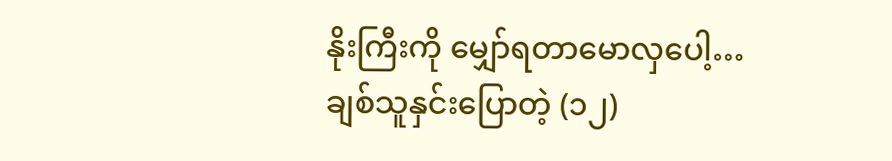နိုးကြီးကို မျှော်ရတာမောလှပေါ့… ချစ်သူနှင်းပြောတဲ့ (၁၂)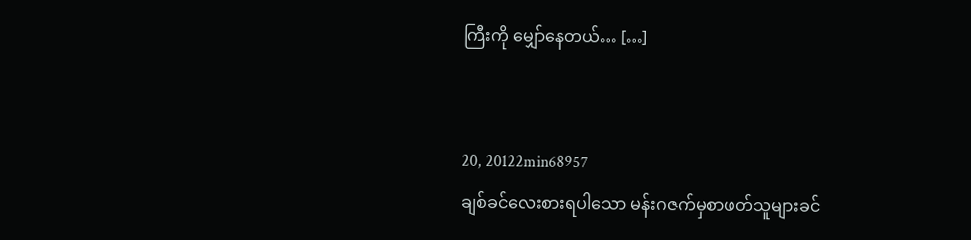ကြီးကို မျှော်နေတယ်… […]


20, 20122min68957
ချစ်ခင်လေးစားရပါသော မန်းဂဇက်မှစာဖတ်သူများခင်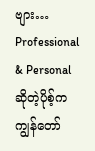ဗျား… Professional & Personal ဆိုတဲ့ပိုစ့်က ကျွန်တော်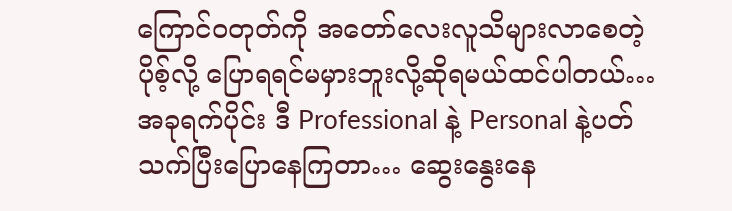ကြောင်ဝတုတ်ကို အတော်လေးလူသိများလာစေတဲ့ ပိုစ့်လို့ ပြောရရင်မမှားဘူးလို့ဆိုရမယ်ထင်ပါတယ်… အခုရက်ပိုင်း ဒီ Professional နဲ့ Personal နဲ့ပတ်သက်ပြီးပြောနေကြတာ… ဆွေးနွေးနေ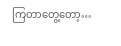ကြတာတွေ့တော့…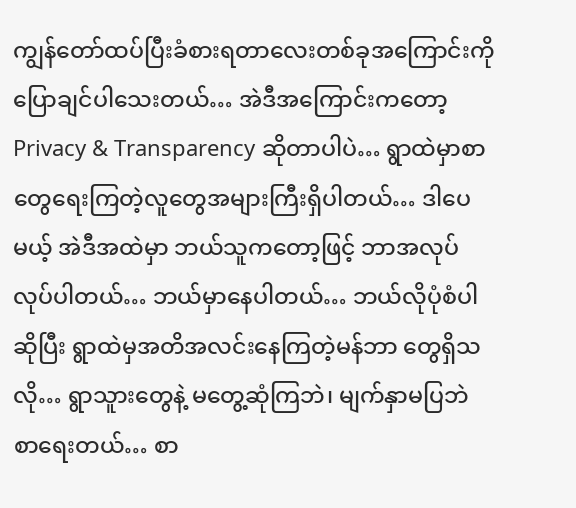ကျွန်တော်ထပ်ပြီးခံစားရတာလေးတစ်ခုအကြောင်းကို ပြောချင်ပါသေးတယ်… အဲဒီအကြောင်းကတော့ Privacy & Transparency ဆိုတာပါပဲ… ရွာထဲမှာစာတွေရေးကြတဲ့လူတွေအများကြီးရှိပါတယ်… ဒါပေမယ့် အဲဒီအထဲမှာ ဘယ်သူကတော့ဖြင့် ဘာအလုပ်လုပ်ပါတယ်… ဘယ်မှာနေပါတယ်… ဘယ်လိုပုံစံပါဆိုပြီး ရွာထဲမှအတိအလင်းနေကြတဲ့မန်ဘာ တွေရှိသလို… ရွာသူားတွေနဲ့ မတွေ့ဆုံကြဘဲ၊ မျက်နှာမပြဘဲ စာရေးတယ်… စာ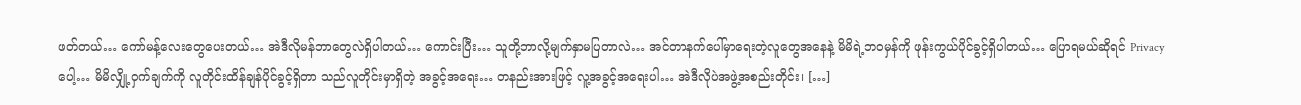ဖတ်တယ်… ကော်မန့်လေးတွေပေးတယ်… အဲဒီလိုမန်ဘာတွေလဲရှိပါတယ်… ကောင်းပြီး… သူတို့ဘာလို့မျက်နှာမပြတာလဲ… အင်တာနက်ပေါ်မှာရေးတဲ့လူတွေအနေနဲ့ မိမိရဲ့ဘဝမှန်ကို ဖုန်းကွယ်ပိုင်ခွင့်ရှိပါတယ်… ပြောရမယ်ဆိုရင် Privacy ပေါ့… မိမိလျှို့ဝှက်ချက်ကို လူတိုင်းထိန်ချန်ပိုင်ခွင့်ရှိတာ သည်လူတိုင်းမှာရှိတဲ့ အခွင့်အရေး… တနည်းအားဖြင့် လူ့အခွင့်အရေးပါ… အဲဒီလိုပဲအဖွဲ့အစည်းတိုင်း၊ […]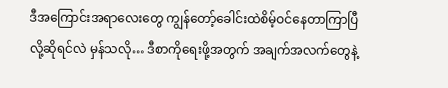ဒီအကြောင်းအရာလေးတွေ ကျွန်တော့်ခေါင်းထဲစိမ့်ဝင်နေတာကြာပြီလို့ဆိုရင်လဲ မှန်သလို… ဒီစာကိုရေးဖို့အတွက် အချက်အလက်တွေနဲ့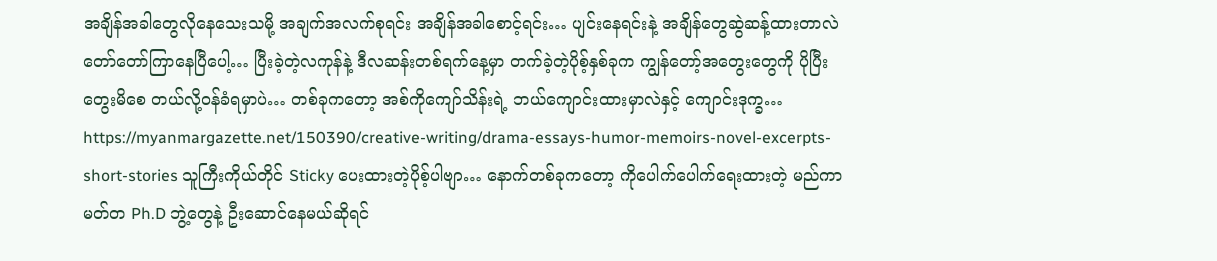အချိန်အခါတွေလိုနေသေးသမို့ အချက်အလက်စုရင်း အချိန်အခါစောင့်ရင်း… ပျင်းနေရင်းနဲ့ အချိန်တွေဆွဲဆန့်ထားတာလဲ တော်တော်ကြာနေပြီပေါ့… ပြီးခဲ့တဲ့လကုန်နဲ့ ဒီလဆန်းတစ်ရက်နေ့မှာ တက်ခဲ့တဲ့ပိုစ့်နှစ်ခုက ကျွန်တော့်အတွေးတွေကို ပိုပြီးတွေးမိစေ တယ်လို့ဝန်ခံရမှာပဲ… တစ်ခုကတော့ အစ်ကိုကျော်သိန်းရဲ့ ဘယ်ကျောင်းထားမှာလဲနှင့် ကျောင်းဒုက္ခ… https://myanmargazette.net/150390/creative-writing/drama-essays-humor-memoirs-novel-excerpts-short-stories သူကြီးကိုယ်တိုင် Sticky ပေးထားတဲ့ပိုစ့်ပါဗျာ… နောက်တစ်ခုကတော့ ကိုပေါက်ပေါက်ရေးထားတဲ့ မည်ကာမတ်တ Ph.D ဘွဲ့တွေနဲ့ ဦးဆောင်နေမယ်ဆိုရင်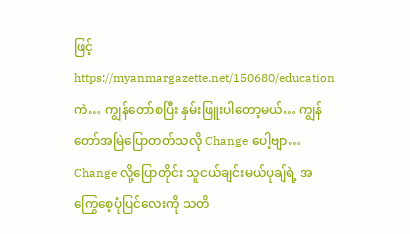ဖြင့် https://myanmargazette.net/150680/education ကဲ… ကျွန်တော်စပြီး နှမ်းဖြူးပါတော့မယ်… ကျွန်တော်အမြဲပြောတတ်သလို Change ပေါ့ဗျာ… Change လို့ပြောတိုင်း သူငယ်ချင်းမယ်ပုချ်ရဲ့ အကြွေစေ့ပုံပြင်လေးကို သတိ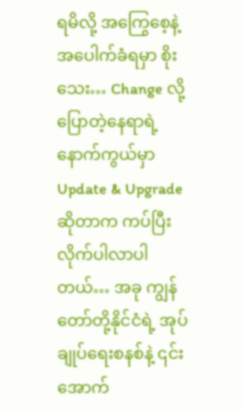ရမိလို့ အကြွေစေ့နဲ့အပေါက်ခံရမှာ စိုးသေး… Change လို့ပြောတဲ့နေရာရဲ့နောက်ကွယ်မှာ Update & Upgrade ဆိုတာက ကပ်ပြီးလိုက်ပါလာပါတယ်… အခု ကျွန်တော်တို့နိုင်ငံရဲ့ အုပ်ချုပ်ရေးစနစ်နဲ့ ၎င်းအောက်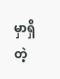မှာရှိတဲ့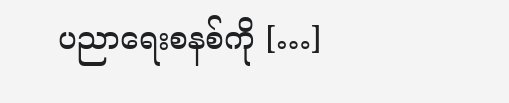ပညာရေးစနစ်ကို […]